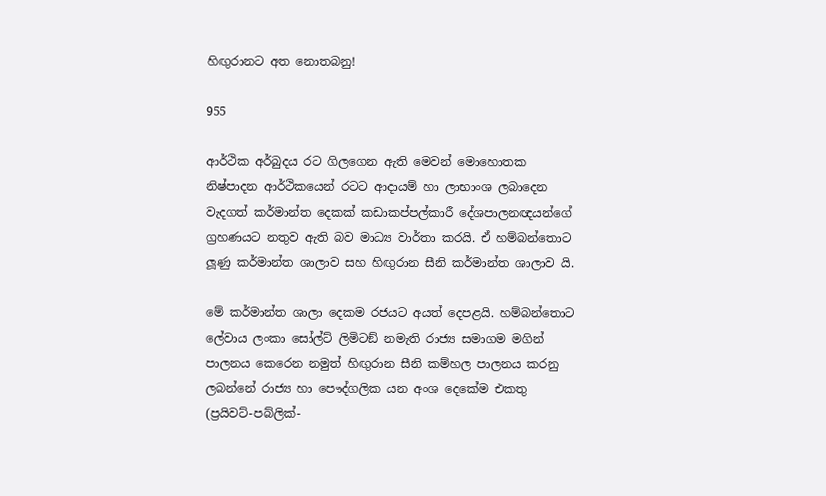හිඟුරානට අත නොතබනු!

955

ආර්ථික අර්බුදය රට ගිලගෙන ඇති මෙවන් මොහොතක නිෂ්පාදන ආර්ථිකයෙන් රටට ආදායම් හා ලාභාංශ ලබාදෙන වැදගත් කර්මාන්ත දෙකක් කඩාකප්පල්කාරී දේශපාලනඥයන්ගේ ග්‍රහණයට නතුව ඇති බව මාධ්‍ය වාර්තා කරයි. ඒ හම්බන්තොට ලූණු කර්මාන්ත ශාලාව සහ හිඟුරාන සීනි කර්මාන්ත ශාලාව යි.

මේ කර්මාන්ත ශාලා දෙකම රජයට අයත් දෙපළයි. හම්බන්තොට ලේවාය ලංකා සෝල්ට් ලිමිටඞ් නමැති රාජ්‍ය සමාගම මගින් පාලනය කෙරෙන නමුත් හිඟුරාන සීනි කම්හල පාලනය කරනු ලබන්නේ රාජ්‍ය හා පෞද්ගලික යන අංශ දෙකේම එකතු (ප්‍රයිවට්-පබ්ලික්-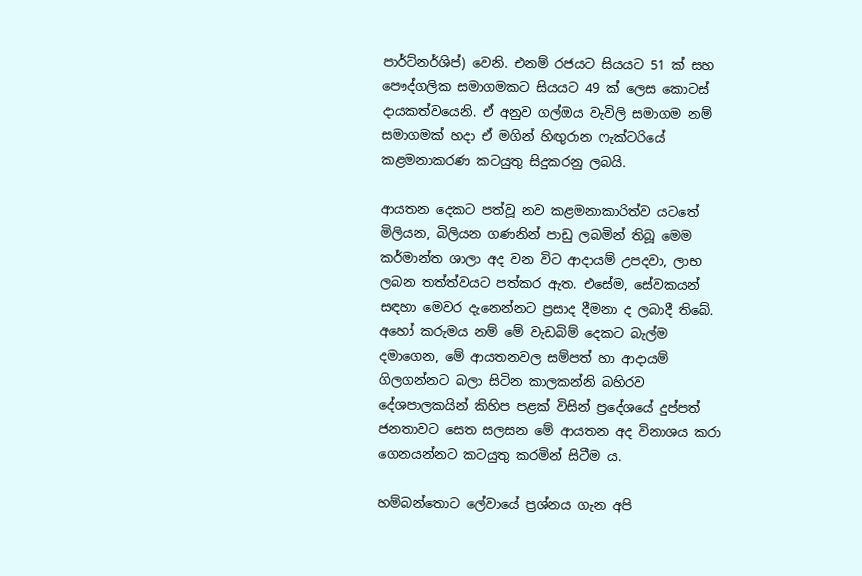පාර්ට්නර්ශිප්) වෙනි. එනම් රජයට සියයට 51 ක් සහ පෞද්ගලික සමාගමකට සියයට 49 ක් ලෙස කොටස් දායකත්වයෙනි. ඒ අනුව ගල්ඔය වැවිලි සමාගම නම් සමාගමක් හදා ඒ මගින් හිඟුරාන ෆැක්ටරියේ කළමනාකරණ කටයුතු සිදුකරනු ලබයි.

ආයතන දෙකට පත්වූ නව කළමනාකාරිත්ව යටතේ මිලියන, බිලියන ගණනින් පාඩු ලබමින් තිබූ මෙම කර්මාන්ත ශාලා අද වන විට ආදායම් උපදවා, ලාභ ලබන තත්ත්වයට පත්කර ඇත. එසේම, සේවකයන් සඳහා මෙවර දැනෙන්නට ප්‍රසාද දීමනා ද ලබාදී තිබේ. අහෝ කරුමය නම් මේ වැඩබිම් දෙකට බැල්ම දමාගෙන, මේ ආයතනවල සම්පත් හා ආදායම් ගිලගන්නට බලා සිටින කාලකන්නි බහිරව දේශපාලකයින් කිහිප පළක් විසින් ප්‍රදේශයේ දුප්පත් ජනතාවට සෙත සලසන මේ ආයතන අද විනාශය කරා ගෙනයන්නට කටයුතු කරමින් සිටීම ය.

හම්බන්තොට ලේවායේ ප්‍රශ්නය ගැන අපි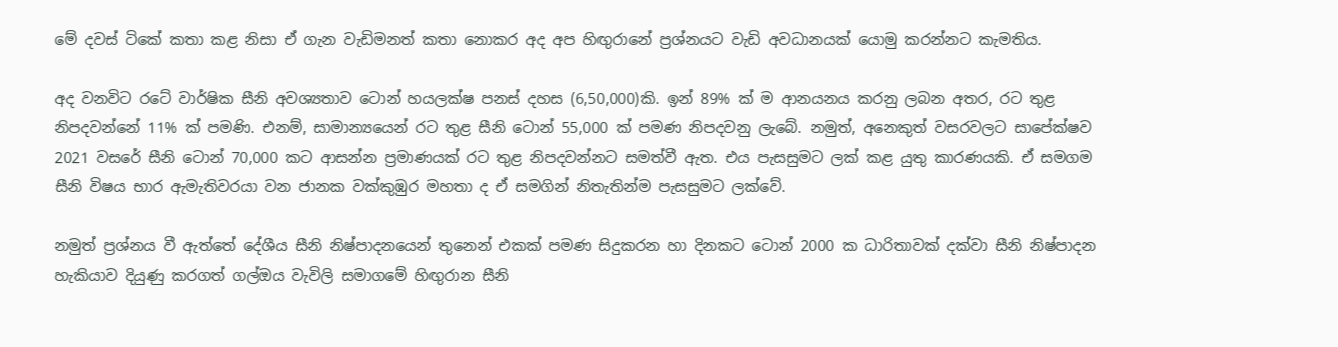මේ දවස් ටිකේ කතා කළ නිසා ඒ ගැන වැඩිමනත් කතා නොකර අද අප හිඟුරානේ ප්‍රශ්නයට වැඩි අවධානයක් යොමු කරන්නට කැමතිය.

අද වනවිට රටේ වාර්ෂික සීනි අවශ්‍යතාව ටොන් හයලක්ෂ පනස් දහස (6,50,000)කි. ඉන් 89% ක් ම ආනයනය කරනු ලබන අතර, රට තුළ නිපදවන්නේ 11% ක් පමණි. එනම්, සාමාන්‍යයෙන් රට තුළ සීනි ටොන් 55,000 ක් පමණ නිපදවනු ලැබේ. නමුත්, අනෙකුත් වසරවලට සාපේක්ෂව 2021 වසරේ සීනි ටොන් 70,000 කට ආසන්න ප්‍රමාණයක් රට තුළ නිපදවන්නට සමත්වී ඇත. එය පැසසුමට ලක් කළ යුතු කාරණයකි. ඒ සමගම සීනි විෂය භාර ඇමැතිවරයා වන ජානක වක්කුඹුර මහතා ද ඒ සමගින් නිතැතින්ම පැසසුමට ලක්වේ.

නමුත් ප්‍රශ්නය වී ඇත්තේ දේශීය සීනි නිෂ්පාදනයෙන් තුනෙන් එකක් පමණ සිදුකරන හා දිනකට ටොන් 2000 ක ධාරිතාවක් දක්වා සීනි නිෂ්පාදන හැකියාව දියුණු කරගත් ගල්ඔය වැවිලි සමාගමේ හිඟුරාන සීනි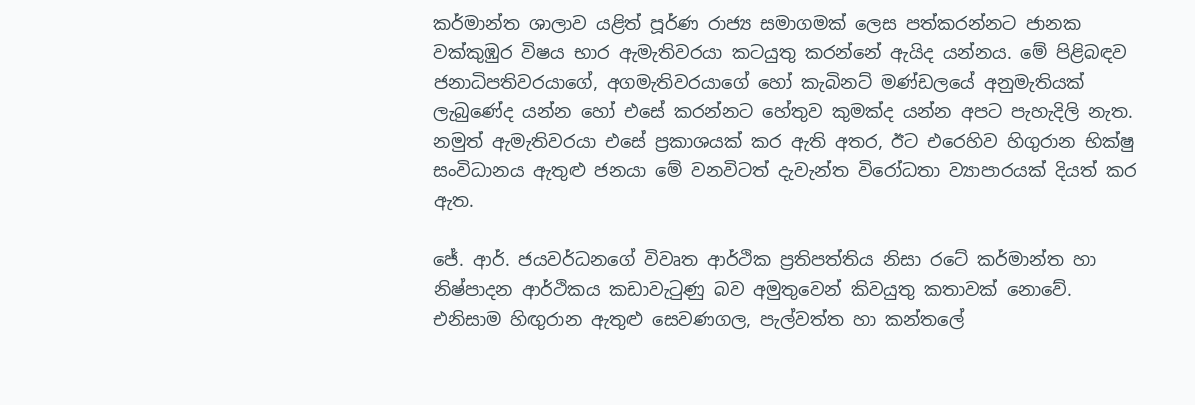කර්මාන්ත ශාලාව යළිත් පූර්ණ රාජ්‍ය සමාගමක් ලෙස පත්කරන්නට ජානක වක්කුඹුර විෂය භාර ඇමැතිවරයා කටයුතු කරන්නේ ඇයිද යන්නය. මේ පිළිබඳව ජනාධිපතිවරයාගේ, අගමැතිවරයාගේ හෝ කැබිනට් මණ්ඩලයේ අනුමැතියක් ලැබුණේද යන්න හෝ එසේ කරන්නට හේතුව කුමක්ද යන්න අපට පැහැදිලි නැත. නමුත් ඇමැතිවරයා එසේ ප්‍රකාශයක් කර ඇති අතර, ඊට එරෙහිව හිගුරාන භික්ෂු සංවිධානය ඇතුළු ජනයා මේ වනවිටත් දැවැන්ත විරෝධතා ව්‍යාපාරයක් දියත් කර ඇත.

ජේ. ආර්. ජයවර්ධනගේ විවෘත ආර්ථික ප්‍රතිපත්තිය නිසා රටේ කර්මාන්ත හා නිෂ්පාදන ආර්ථිකය කඩාවැටුණු බව අමුතුවෙන් කිවයුතු කතාවක් නොවේ. එනිසාම හිඟුරාන ඇතුළු සෙවණගල, පැල්වත්ත හා කන්තලේ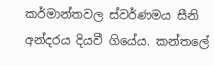කර්මාන්තවල ස්වර්ණමය සීනි අන්දරය දියවී ගියේය. කන්තලේ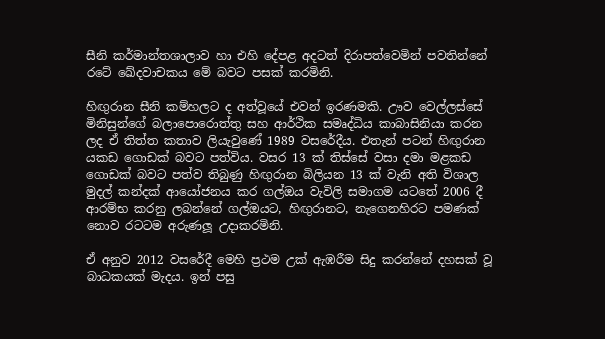සීනි කර්මාන්තශාලාව හා එහි දේපළ අදටත් දිරාපත්වෙමින් පවතින්නේ රටේ ඛේදවාචකය මේ බවට පසක් කරමිනි.

හිඟුරාන සීනි කම්හලට ද අත්වූයේ එවන් ඉරණමකි. ඌව වෙල්ලස්සේ මිනිසුන්ගේ බලාපොරොත්තු සහ ආර්ථික සමෘද්ධිය කාබාසිනියා කරන ලද ඒ තිත්ත කතාව ලියැවුණේ 1989 වසරේදීය. එතැන් පටන් හිඟුරාන යකඩ ගොඩක් බවට පත්විය. වසර 13 ක් තිස්සේ වසා දමා මළකඩ ගොඩක් බවට පත්ව තිබුණු හිඟුරාන බිලියන 13 ක් වැනි අති විශාල මුදල් කන්දක් ආයෝජනය කර ගල්ඔය වැවිලි සමාගම යටතේ 2006 දී ආරම්භ කරනු ලබන්නේ ගල්ඔයට, හිඟුරානට, නැගෙනහිරට පමණක් නොව රටටම අරුණලූ උදාකරමිනි.

ඒ අනුව 2012 වසරේදී මෙහි ප්‍රථම උක් ඇඹරීම සිදු කරන්නේ දහසක් වූ බාධකයක් මැදය. ඉන් පසු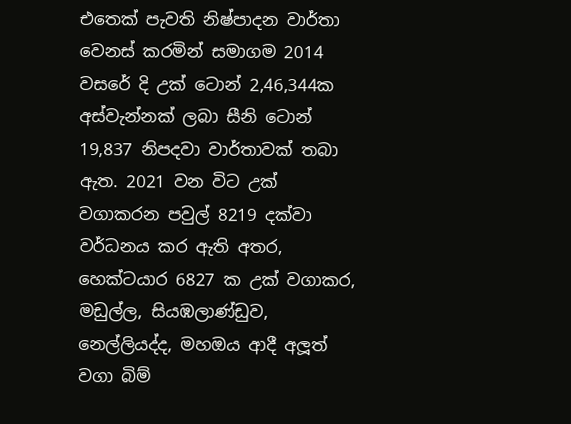එතෙක් පැවති නිෂ්පාදන වාර්තා වෙනස් කරමින් සමාගම 2014 වසරේ දි උක් ටොන් 2,46,344ක අස්වැන්නක් ලබා සීනි ටොන් 19,837 නිපදවා වාර්තාවක් තබා ඇත. 2021 වන විට උක් වගාකරන පවුල් 8219 දක්වා වර්ධනය කර ඇති අතර, හෙක්ටයාර 6827 ක උක් වගාකර, මඩුල්ල, සියඹලාණ්ඩුව, නෙල්ලියද්ද, මහඔය ආදී අලූත් වගා බිම්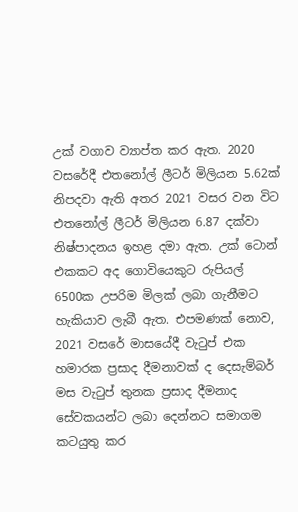උක් වගාව ව්‍යාප්ත කර ඇත. 2020 වසරේදී එතනෝල් ලීටර් මිලියන 5.62ක් නිපදවා ඇති අතර 2021 වසර වන විට එතනෝල් ලීටර් මිලියන 6.87 දක්වා නිෂ්පාදනය ඉහළ දමා ඇත. උක් ටොන් එකකට අද ගොවියෙකුට රුපියල් 6500ක උපරිම මිලක් ලබා ගැනීමට හැකියාව ලැබී ඇත. එපමණක් නොව, 2021 වසරේ මාසයේදී වැටුප් එක හමාරක ප්‍රසාද දීමනාවක් ද දෙසැම්බර් මස වැටුප් තුනක ප්‍රසාද දීමනාද සේවකයන්ට ලබා දෙන්නට සමාගම කටයුතු කර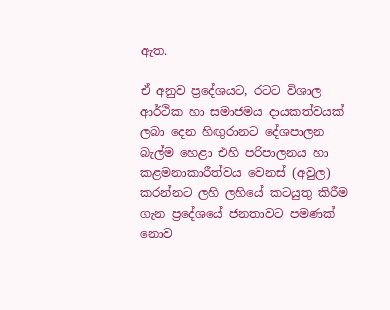ඇත.

ඒ අනුව ප්‍රදේශයට, රටට විශාල ආර්ථික හා සමාජමය දායකත්වයක් ලබා දෙන හිඟුරානට දේශපාලන බැල්ම හෙළා එහි පරිපාලනය හා කළමනාකාරීත්වය වෙනස් (අවුල) කරන්නට ලහි ලහියේ කටයුතු කිරීම ගැන ප්‍රදේශයේ ජනතාවට පමණක් නොව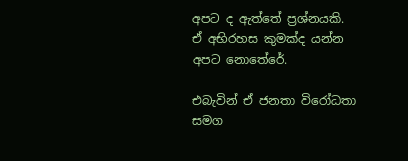අපට ද ඇත්තේ ප්‍රශ්නයකි. ඒ අභිරහස කුමක්ද යන්න අපට නොතේරේ.

එබැවින් ඒ ජනතා විරෝධතා සමග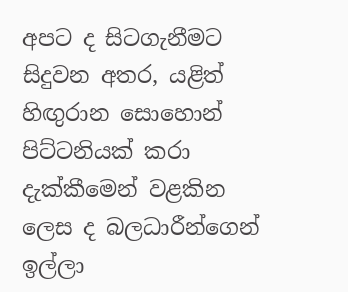අපට ද සිටගැනීමට සිදුවන අතර, යළිත් හිඟුරාන සොහොන් පිට්ටනියක් කරා දැක්කීමෙන් වළකින ලෙස ද බලධාරීන්ගෙන් ඉල්ලා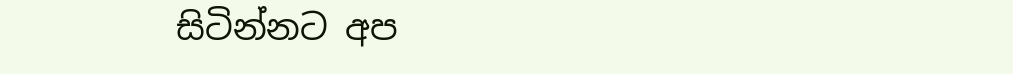සිටින්නට අප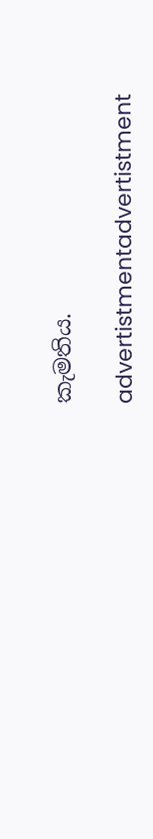කැමතිය.

advertistmentadvertistment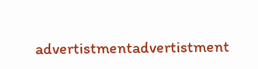advertistmentadvertistment